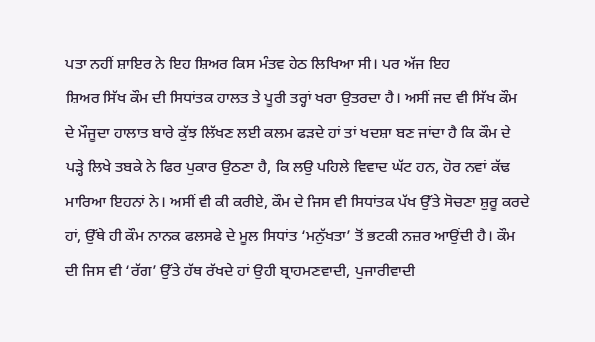ਪਤਾ ਨਹੀਂ ਸ਼ਾਇਰ ਨੇ ਇਹ ਸ਼ਿਅਰ ਕਿਸ ਮੰਤਵ ਹੇਠ ਲਿਖਿਆ ਸੀ। ਪਰ ਅੱਜ ਇਹ
ਸ਼ਿਅਰ ਸਿੱਖ ਕੌਮ ਦੀ ਸਿਧਾਂਤਕ ਹਾਲਤ ਤੇ ਪੂਰੀ ਤਰ੍ਹਾਂ ਖਰਾ ਉਤਰਦਾ ਹੈ। ਅਸੀਂ ਜਦ ਵੀ ਸਿੱਖ ਕੌਮ
ਦੇ ਮੌਜੂਦਾ ਹਾਲਾਤ ਬਾਰੇ ਕੁੱਝ ਲਿੱਖਣ ਲਈ ਕਲਮ ਫੜਦੇ ਹਾਂ ਤਾਂ ਖਦਸ਼ਾ ਬਣ ਜਾਂਦਾ ਹੈ ਕਿ ਕੌਮ ਦੇ
ਪੜ੍ਹੇ ਲਿਖੇ ਤਬਕੇ ਨੇ ਫਿਰ ਪੁਕਾਰ ਉਠਣਾ ਹੈ, ਕਿ ਲਉ ਪਹਿਲੇ ਵਿਵਾਦ ਘੱਟ ਹਨ, ਹੋਰ ਨਵਾਂ ਕੱਢ
ਮਾਰਿਆ ਇਹਨਾਂ ਨੇ। ਅਸੀਂ ਵੀ ਕੀ ਕਰੀਏ, ਕੌਮ ਦੇ ਜਿਸ ਵੀ ਸਿਧਾਂਤਕ ਪੱਖ ਉੱਤੇ ਸੋਚਣਾ ਸ਼ੁਰੂ ਕਰਦੇ
ਹਾਂ, ਉੱਥੇ ਹੀ ਕੌਮ ਨਾਨਕ ਫਲਸਫੇ ਦੇ ਮੂਲ ਸਿਧਾਂਤ ‘ਮਨੁੱਖਤਾ’ ਤੋਂ ਭਟਕੀ ਨਜ਼ਰ ਆਉਂਦੀ ਹੈ। ਕੌਮ
ਦੀ ਜਿਸ ਵੀ ‘ਰੱਗ’ ਉੱਤੇ ਹੱਥ ਰੱਖਦੇ ਹਾਂ ਉਹੀ ਬ੍ਰਾਹਮਣਵਾਦੀ, ਪੁਜਾਰੀਵਾਦੀ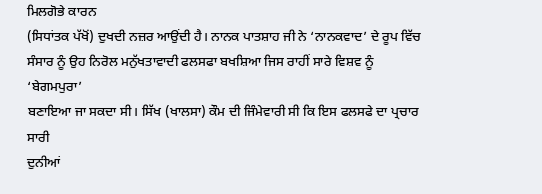ਮਿਲਗੋਭੇ ਕਾਰਨ
(ਸਿਧਾਂਤਕ ਪੱਖੋਂ) ਦੁਖਦੀ ਨਜ਼ਰ ਆਉਂਦੀ ਹੈ। ਨਾਨਕ ਪਾਤਸ਼ਾਹ ਜੀ ਨੇ ‘ਨਾਨਕਵਾਦ’ ਦੇ ਰੂਪ ਵਿੱਚ
ਸੰਸਾਰ ਨੂੰ ਉਹ ਨਿਰੋਲ ਮਨੁੱਖਤਾਵਾਦੀ ਫਲਸਫਾ ਬਖਸ਼ਿਆ ਜਿਸ ਰਾਹੀਂ ਸਾਰੇ ਵਿਸ਼ਵ ਨੂੰ ‘ਬੇਗਮਪੁਰਾ’
ਬਣਾਇਆ ਜਾ ਸਕਦਾ ਸੀ। ਸਿੱਖ (ਖਾਲਸਾ) ਕੌਮ ਦੀ ਜਿੰਮੇਵਾਰੀ ਸੀ ਕਿ ਇਸ ਫਲਸਫੇ ਦਾ ਪ੍ਰਚਾਰ ਸਾਰੀ
ਦੁਨੀਆਂ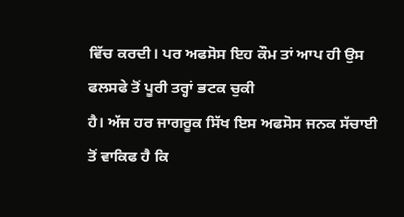ਵਿੱਚ ਕਰਦੀ। ਪਰ ਅਫਸੋਸ ਇਹ ਕੌਮ ਤਾਂ ਆਪ ਹੀ ਉਸ ਫਲਸਫੇ ਤੋਂ ਪੂਰੀ ਤਰ੍ਹਾਂ ਭਟਕ ਚੁਕੀ
ਹੈ। ਅੱਜ ਹਰ ਜਾਗਰੂਕ ਸਿੱਖ ਇਸ ਅਫਸੋਸ ਜਨਕ ਸੱਚਾਈ ਤੋਂ ਵਾਕਿਫ ਹੈ ਕਿ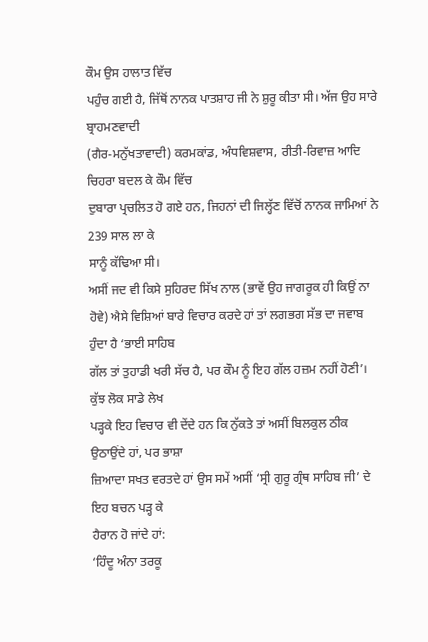ਕੌਮ ਉਸ ਹਾਲਾਤ ਵਿੱਚ
ਪਹੁੰਚ ਗਈ ਹੈ, ਜਿੱਥੋਂ ਨਾਨਕ ਪਾਤਸ਼ਾਹ ਜੀ ਨੇ ਸ਼ੁਰੂ ਕੀਤਾ ਸੀ। ਅੱਜ ਉਹ ਸਾਰੇ ਬ੍ਰਾਹਮਣਵਾਦੀ
(ਗੈਰ-ਮਨੁੱਖਤਾਵਾਦੀ) ਕਰਮਕਾਂਡ, ਅੰਧਵਿਸ਼ਵਾਸ, ਰੀਤੀ-ਰਿਵਾਜ਼ ਆਦਿ ਚਿਹਰਾ ਬਦਲ ਕੇ ਕੌਮ ਵਿੱਚ
ਦੁਬਾਰਾ ਪ੍ਰਚਲਿਤ ਹੋ ਗਏ ਹਨ, ਜਿਹਨਾਂ ਦੀ ਜਿਲ੍ਹੱਣ ਵਿੱਚੋਂ ਨਾਨਕ ਜਾਮਿਆਂ ਨੇ 239 ਸਾਲ ਲਾ ਕੇ
ਸਾਨੂੰ ਕੱਢਿਆ ਸੀ।
ਅਸੀਂ ਜਦ ਵੀ ਕਿਸੇ ਸੁਹਿਰਦ ਸਿੱਖ ਨਾਲ (ਭਾਵੇਂ ਉਹ ਜਾਗਰੂਕ ਹੀ ਕਿਉਂ ਨਾ
ਹੋਵੇ) ਐਸੇ ਵਿਸ਼ਿਆਂ ਬਾਰੇ ਵਿਚਾਰ ਕਰਦੇ ਹਾਂ ਤਾਂ ਲਗਭਗ ਸੱਭ ਦਾ ਜਵਾਬ ਹੁੰਦਾ ਹੈ ‘ਭਾਈ ਸਾਹਿਬ
ਗੱਲ ਤਾਂ ਤੁਹਾਡੀ ਖਰੀ ਸੱਚ ਹੈ, ਪਰ ਕੌਮ ਨੂੰ ਇਹ ਗੱਲ ਹਜ਼ਮ ਨਹੀਂ ਹੋਣੀ’। ਕੁੱਝ ਲੋਕ ਸਾਡੇ ਲੇਖ
ਪੜ੍ਹਕੇ ਇਹ ਵਿਚਾਰ ਵੀ ਦੇਂਦੇ ਹਨ ਕਿ ਨੁੱਕਤੇ ਤਾਂ ਅਸੀਂ ਬਿਲਕੁਲ ਠੀਕ ਉਠਾਉਂਦੇ ਹਾਂ, ਪਰ ਭਾਸ਼ਾ
ਜ਼ਿਆਦਾ ਸਖਤ ਵਰਤਦੇ ਹਾਂ ਉਸ ਸਮੇਂ ਅਸੀਂ ‘ਸ੍ਰੀ ਗੁਰੂ ਗ੍ਰੰਥ ਸਾਹਿਬ ਜੀ’ ਦੇ ਇਹ ਬਚਨ ਪੜ੍ਹ ਕੇ
ਹੈਰਾਨ ਹੋ ਜਾਂਦੇ ਹਾਂ:
‘ਹਿੰਦੂ ਅੰਨਾ ਤਰਕੂ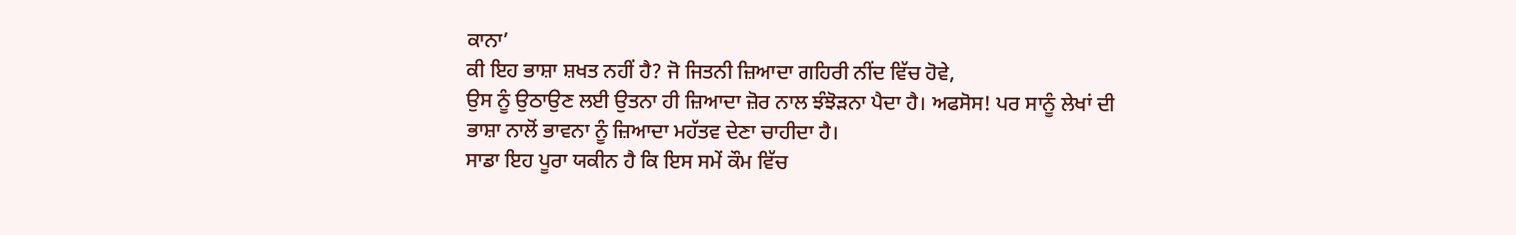ਕਾਨਾ’
ਕੀ ਇਹ ਭਾਸ਼ਾ ਸ਼ਖਤ ਨਹੀਂ ਹੈ? ਜੋ ਜਿਤਨੀ ਜ਼ਿਆਦਾ ਗਹਿਰੀ ਨੀਂਦ ਵਿੱਚ ਹੋਵੇ,
ਉਸ ਨੂੰ ਉਠਾਉਣ ਲਈ ਉਤਨਾ ਹੀ ਜ਼ਿਆਦਾ ਜ਼ੋਰ ਨਾਲ ਝੰਝੋੜਨਾ ਪੈਦਾ ਹੈ। ਅਫਸੋਸ! ਪਰ ਸਾਨੂੰ ਲੇਖਾਂ ਦੀ
ਭਾਸ਼ਾ ਨਾਲੋਂ ਭਾਵਨਾ ਨੂੰ ਜ਼ਿਆਦਾ ਮਹੱਤਵ ਦੇਣਾ ਚਾਹੀਦਾ ਹੈ।
ਸਾਡਾ ਇਹ ਪੂਰਾ ਯਕੀਨ ਹੈ ਕਿ ਇਸ ਸਮੇਂ ਕੌਮ ਵਿੱਚ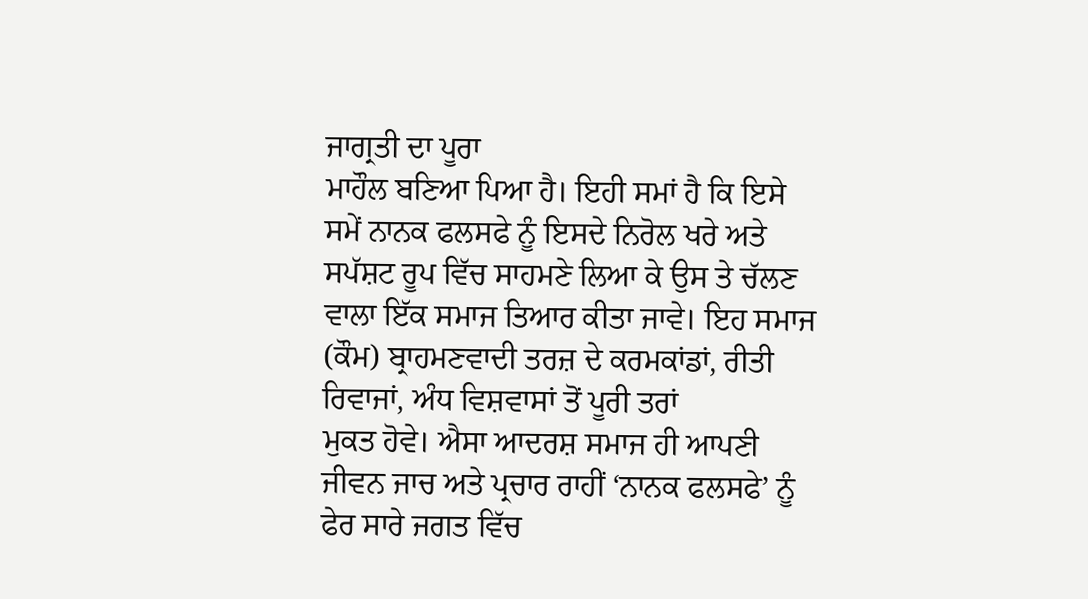ਜਾਗ੍ਰਤੀ ਦਾ ਪੂਰਾ
ਮਾਹੌਲ ਬਣਿਆ ਪਿਆ ਹੈ। ਇਹੀ ਸਮਾਂ ਹੈ ਕਿ ਇਸੇ ਸਮੇਂ ਨਾਨਕ ਫਲਸਫੇ ਨੂੰ ਇਸਦੇ ਨਿਰੋਲ ਖਰੇ ਅਤੇ
ਸਪੱਸ਼ਟ ਰੂਪ ਵਿੱਚ ਸਾਹਮਣੇ ਲਿਆ ਕੇ ਉਸ ਤੇ ਚੱਲਣ ਵਾਲਾ ਇੱਕ ਸਮਾਜ ਤਿਆਰ ਕੀਤਾ ਜਾਵੇ। ਇਹ ਸਮਾਜ
(ਕੌਮ) ਬ੍ਰਾਹਮਣਵਾਦੀ ਤਰਜ਼ ਦੇ ਕਰਮਕਾਂਡਾਂ, ਰੀਤੀ ਰਿਵਾਜਾਂ, ਅੰਧ ਵਿਸ਼ਵਾਸਾਂ ਤੋਂ ਪੂਰੀ ਤਰਾਂ
ਮੁਕਤ ਹੋਵੇ। ਐਸਾ ਆਦਰਸ਼ ਸਮਾਜ ਹੀ ਆਪਣੀ ਜੀਵਨ ਜਾਚ ਅਤੇ ਪ੍ਰਚਾਰ ਰਾਹੀਂ ‘ਨਾਨਕ ਫਲਸਫੇ’ ਨੂੰ
ਫੇਰ ਸਾਰੇ ਜਗਤ ਵਿੱਚ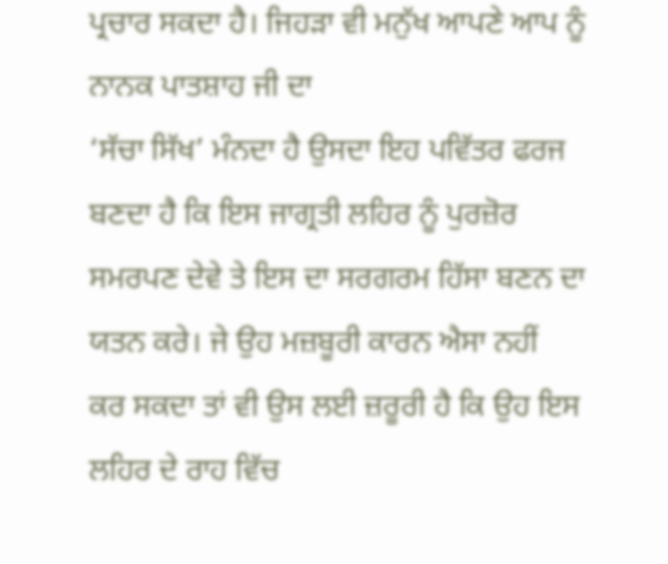ਪ੍ਰਚਾਰ ਸਕਦਾ ਹੈ। ਜਿਹੜਾ ਵੀ ਮਨੁੱਖ ਆਪਣੇ ਆਪ ਨੂੰ ਨਾਨਕ ਪਾਤਸ਼ਾਹ ਜੀ ਦਾ
‘ਸੱਚਾ ਸਿੱਖ’ ਮੰਨਦਾ ਹੈ ਉਸਦਾ ਇਹ ਪਵਿੱਤਰ ਫਰਜ ਬਣਦਾ ਹੈ ਕਿ ਇਸ ਜਾਗ੍ਰਤੀ ਲਹਿਰ ਨੂੰ ਪੁਰਜ਼ੋਰ
ਸਮਰਪਣ ਦੇਵੇ ਤੇ ਇਸ ਦਾ ਸਰਗਰਮ ਹਿੱਸਾ ਬਣਨ ਦਾ ਯਤਨ ਕਰੇ। ਜੇ ਉਹ ਮਜ਼ਬੂਰੀ ਕਾਰਨ ਐਸਾ ਨਹੀਂ
ਕਰ ਸਕਦਾ ਤਾਂ ਵੀ ਉਸ ਲਈ ਜ਼ਰੂਰੀ ਹੈ ਕਿ ਉਹ ਇਸ ਲਹਿਰ ਦੇ ਰਾਹ ਵਿੱਚ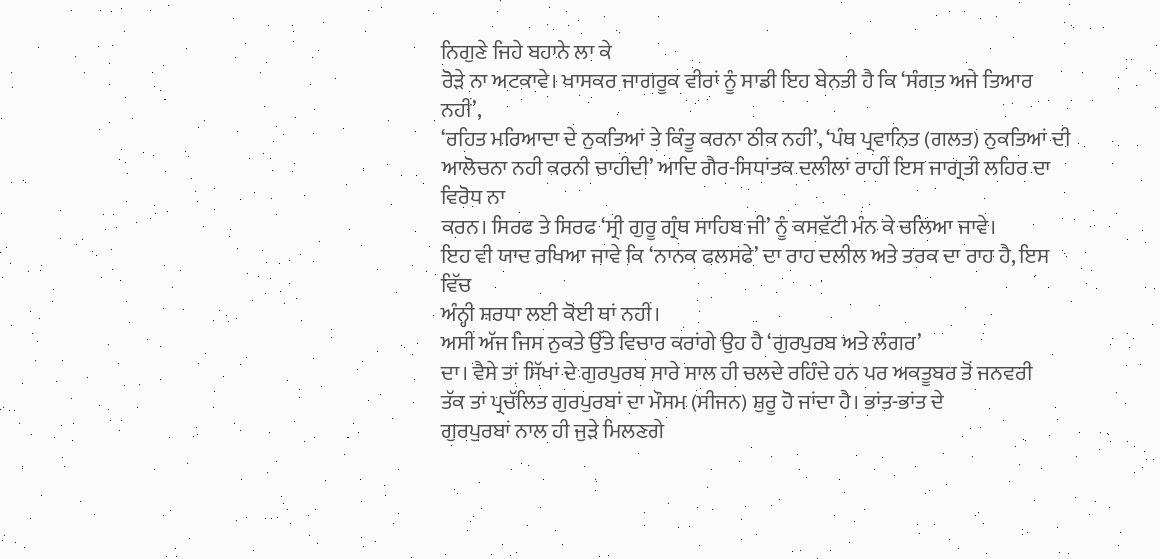ਨਿਗੁਣੇ ਜਿਹੇ ਬਹਾਨੇ ਲਾ ਕੇ
ਰੋੜੇ ਨਾ ਅਟਕਾਵੇ। ਖਾਸਕਰ ਜਾਗਰੂਕ ਵੀਰਾਂ ਨੂੰ ਸਾਡੀ ਇਹ ਬੇਨਤੀ ਹੈ ਕਿ ‘ਸੰਗਤ ਅਜੇ ਤਿਆਰ ਨਹੀਂ’,
‘ਰਹਿਤ ਮਰਿਆਦਾ ਦੇ ਨੁਕਤਿਆਂ ਤੇ ਕਿੰਤੂ ਕਰਨਾ ਠੀਕ ਨਹੀ’, ‘ਪੰਥ ਪ੍ਰਵਾਨਿਤ (ਗਲਤ) ਨੁਕਤਿਆਂ ਦੀ
ਆਲੋਚਨਾ ਨਹੀ ਕਰਨੀ ਚਾਹੀਦੀ’ ਆਦਿ ਗੈਰ-ਸਿਧਾਂਤਕ ਦਲੀਲਾਂ ਰਾਹੀਂ ਇਸ ਜਾਗ੍ਰਤੀ ਲਹਿਰ ਦਾ ਵਿਰੋਧ ਨਾ
ਕਰਨ। ਸਿਰਫ ਤੇ ਸਿਰਫ ‘ਸ੍ਰੀ ਗੁਰੂ ਗ੍ਰੰਥ ਸਾਹਿਬ ਜੀ’ ਨੂੰ ਕਸਵੱਟੀ ਮੰਨ ਕੇ ਚਲਿਆ ਜਾਵੇ।
ਇਹ ਵੀ ਯਾਦ ਰਖਿਆ ਜਾਵੇ ਕਿ ‘ਨਾਨਕ ਫਲਸਫੇ’ ਦਾ ਰਾਹ ਦਲੀਲ ਅਤੇ ਤਰਕ ਦਾ ਰਾਹ ਹੈ, ਇਸ ਵਿੱਚ
ਅੰਨ੍ਹੀ ਸ਼ਰਧਾ ਲਈ ਕੋਈ ਥਾਂ ਨਹੀਂ।
ਅਸੀਂ ਅੱਜ ਜਿਸ ਨੁਕਤੇ ਉੱਤੇ ਵਿਚਾਰ ਕਰਾਂਗੇ ਉਹ ਹੈ ‘ਗੁਰਪੁਰਬ ਅਤੇ ਲੰਗਰ’
ਦਾ। ਵੈਸੇ ਤਾਂ ਸਿੱਖਾਂ ਦੇ ਗੁਰਪੁਰਬ ਸਾਰੇ ਸਾਲ ਹੀ ਚਲਦੇ ਰਹਿੰਦੇ ਹਨ ਪਰ ਅਕਤੂਬਰ ਤੋਂ ਜਨਵਰੀ
ਤੱਕ ਤਾਂ ਪ੍ਰਚੱਲਿਤ ਗੁਰਪੁਰਬਾਂ ਦਾ ਮੌਸਮ (ਸੀਜਨ) ਸ਼ੁਰੂ ਹੋ ਜਾਂਦਾ ਹੈ। ਭਾਂਤ-ਭਾਂਤ ਦੇ
ਗੁਰਪੁਰਬਾਂ ਨਾਲ ਹੀ ਜੁੜੇ ਮਿਲਣਗੇ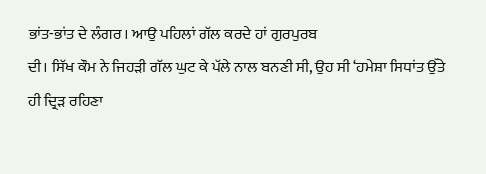ਭਾਂਤ-ਭਾਂਤ ਦੇ ਲੰਗਰ। ਆਉ ਪਹਿਲਾਂ ਗੱਲ ਕਰਦੇ ਹਾਂ ਗੁਰਪੁਰਬ
ਦੀ। ਸਿੱਖ ਕੌਮ ਨੇ ਜਿਹੜੀ ਗੱਲ ਘੁਟ ਕੇ ਪੱਲੇ ਨਾਲ ਬਨਣੀ ਸੀ, ਉਹ ਸੀ ‘ਹਮੇਸ਼ਾ ਸਿਧਾਂਤ ਉੱਤੇ
ਹੀ ਦ੍ਰਿੜ ਰਹਿਣਾ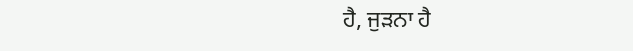ਹੈ, ਜੁੜਨਾ ਹੈ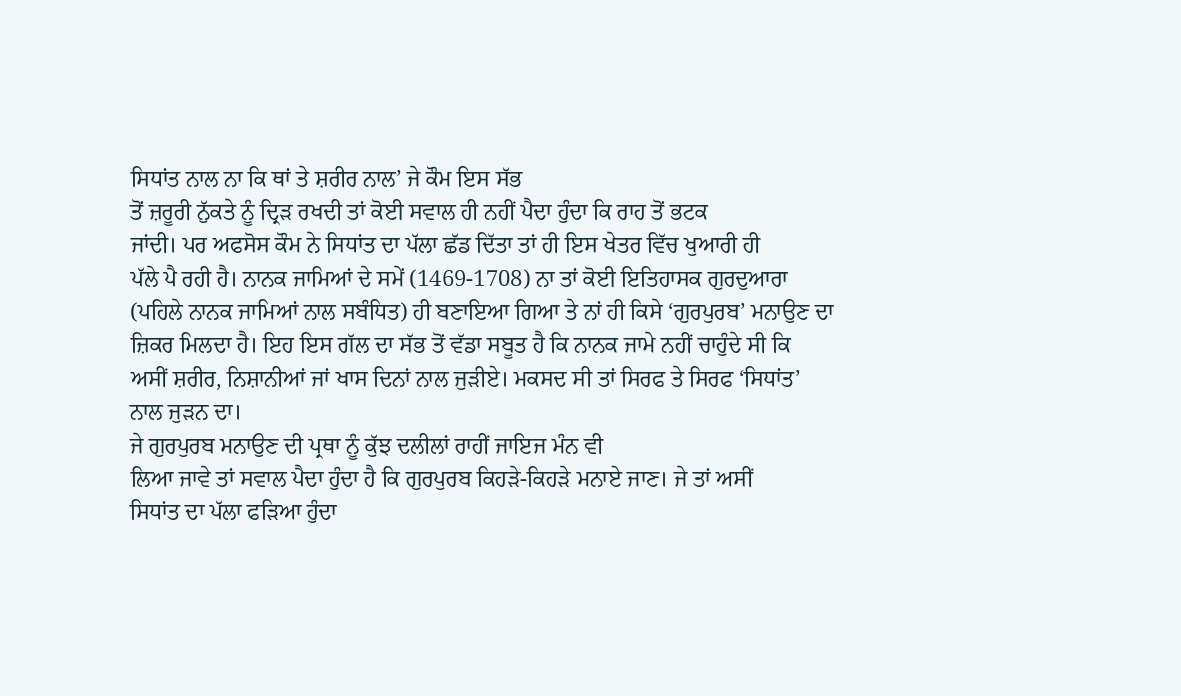ਸਿਧਾਂਤ ਨਾਲ ਨਾ ਕਿ ਥਾਂ ਤੇ ਸ਼ਰੀਰ ਨਾਲ’ ਜੇ ਕੌਮ ਇਸ ਸੱਭ
ਤੋਂ ਜ਼ਰੂਰੀ ਨੁੱਕਤੇ ਨੂੰ ਦ੍ਰਿੜ ਰਖਦੀ ਤਾਂ ਕੋਈ ਸਵਾਲ ਹੀ ਨਹੀਂ ਪੈਦਾ ਹੁੰਦਾ ਕਿ ਰਾਹ ਤੋਂ ਭਟਕ
ਜਾਂਦੀ। ਪਰ ਅਫਸੋਸ ਕੌਮ ਨੇ ਸਿਧਾਂਤ ਦਾ ਪੱਲਾ ਛੱਡ ਦਿੱਤਾ ਤਾਂ ਹੀ ਇਸ ਖੇਤਰ ਵਿੱਚ ਖੁਆਰੀ ਹੀ
ਪੱਲੇ ਪੈ ਰਹੀ ਹੈ। ਨਾਨਕ ਜਾਮਿਆਂ ਦੇ ਸਮੇਂ (1469-1708) ਨਾ ਤਾਂ ਕੋਈ ਇਤਿਹਾਸਕ ਗੁਰਦੁਆਰਾ
(ਪਹਿਲੇ ਨਾਨਕ ਜਾਮਿਆਂ ਨਾਲ ਸਬੰਧਿਤ) ਹੀ ਬਣਾਇਆ ਗਿਆ ਤੇ ਨਾਂ ਹੀ ਕਿਸੇ ‘ਗੁਰਪੁਰਬ’ ਮਨਾਉਣ ਦਾ
ਜ਼ਿਕਰ ਮਿਲਦਾ ਹੈ। ਇਹ ਇਸ ਗੱਲ ਦਾ ਸੱਭ ਤੋਂ ਵੱਡਾ ਸਬੂਤ ਹੈ ਕਿ ਨਾਨਕ ਜਾਮੇ ਨਹੀਂ ਚਾਹੁੰਦੇ ਸੀ ਕਿ
ਅਸੀਂ ਸ਼ਰੀਰ, ਨਿਸ਼ਾਨੀਆਂ ਜਾਂ ਖਾਸ ਦਿਨਾਂ ਨਾਲ ਜੁੜੀਏ। ਮਕਸਦ ਸੀ ਤਾਂ ਸਿਰਫ ਤੇ ਸਿਰਫ ‘ਸਿਧਾਂਤ’
ਨਾਲ ਜੁੜਨ ਦਾ।
ਜੇ ਗੁਰਪੁਰਬ ਮਨਾਉਣ ਦੀ ਪ੍ਰਥਾ ਨੂੰ ਕੁੱਝ ਦਲੀਲਾਂ ਰਾਹੀਂ ਜਾਇਜ ਮੰਨ ਵੀ
ਲਿਆ ਜਾਵੇ ਤਾਂ ਸਵਾਲ ਪੈਦਾ ਹੁੰਦਾ ਹੈ ਕਿ ਗੁਰਪੁਰਬ ਕਿਹੜੇ-ਕਿਹੜੇ ਮਨਾਏ ਜਾਣ। ਜੇ ਤਾਂ ਅਸੀਂ
ਸਿਧਾਂਤ ਦਾ ਪੱਲਾ ਫੜਿਆ ਹੁੰਦਾ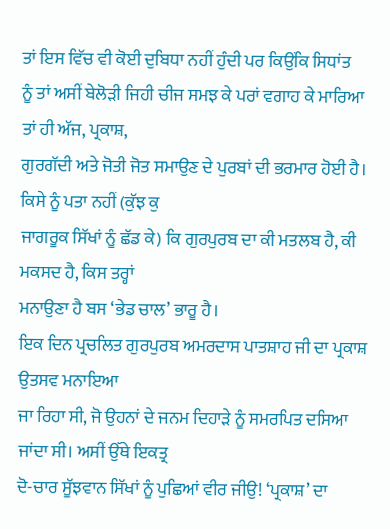ਤਾਂ ਇਸ ਵਿੱਚ ਵੀ ਕੋਈ ਦੁਬਿਧਾ ਨਹੀਂ ਹੁੰਦੀ ਪਰ ਕਿਉਂਕਿ ਸਿਧਾਂਤ
ਨੂੰ ਤਾਂ ਅਸੀਂ ਬੇਲੋੜੀ ਜਿਹੀ ਚੀਜ ਸਮਝ ਕੇ ਪਰਾਂ ਵਗਾਹ ਕੇ ਮਾਰਿਆ ਤਾਂ ਹੀ ਅੱਜ, ਪ੍ਰਕਾਸ਼,
ਗੁਰਗੱਦੀ ਅਤੇ ਜੋਤੀ ਜੋਤ ਸਮਾਉਣ ਦੇ ਪੁਰਬਾਂ ਦੀ ਭਰਮਾਰ ਹੋਈ ਹੈ। ਕਿਸੇ ਨੂੰ ਪਤਾ ਨਹੀਂ (ਕੁੱਝ ਕੁ
ਜਾਗਰੂਕ ਸਿੱਖਾਂ ਨੂੰ ਛੱਡ ਕੇ) ਕਿ ਗੁਰਪੁਰਬ ਦਾ ਕੀ ਮਤਲਬ ਹੈ, ਕੀ ਮਕਸਦ ਹੈ, ਕਿਸ ਤਰ੍ਹਾਂ
ਮਨਾਉਣਾ ਹੈ ਬਸ ‘ਭੇਡ ਚਾਲ’ ਭਾਰੂ ਹੈ।
ਇਕ ਦਿਨ ਪ੍ਰਚਲਿਤ ਗੁਰਪੁਰਬ ਅਮਰਦਾਸ ਪਾਤਸ਼ਾਹ ਜੀ ਦਾ ਪ੍ਰਕਾਸ਼ ਉਤਸਵ ਮਨਾਇਆ
ਜਾ ਰਿਹਾ ਸੀ, ਜੋ ਉਹਨਾਂ ਦੇ ਜਨਮ ਦਿਹਾੜੇ ਨੂੰ ਸਮਰਪਿਤ ਦਸਿਆ ਜਾਂਦਾ ਸੀ। ਅਸੀਂ ਉੱਥੇ ਇਕਤ੍ਰ
ਦੋ-ਚਾਰ ਸੂੱਝਵਾਨ ਸਿੱਖਾਂ ਨੂੰ ਪੁਛਿਆਂ ਵੀਰ ਜੀਉ! ‘ਪ੍ਰਕਾਸ਼’ ਦਾ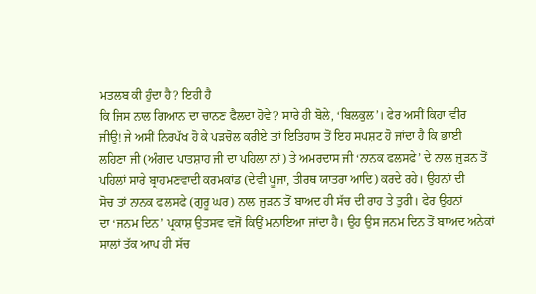ਮਤਲਬ ਕੀ ਹੁੰਦਾ ਹੈ? ਇਹੀ ਹੈ
ਕਿ ਜਿਸ ਨਾਲ ਗਿਆਨ ਦਾ ਚਾਨਣ ਫੈਲਦਾ ਹੋਵੇ? ਸਾਰੇ ਹੀ ਬੋਲੇ, ‘ਬਿਲਕੁਲ’। ਫੇਰ ਅਸੀਂ ਕਿਹਾ ਵੀਰ
ਜੀਉ! ਜੇ ਅਸੀਂ ਨਿਰਪੱਖ ਹੋ ਕੇ ਪੜਚੋਲ ਕਰੀਏ ਤਾਂ ਇਤਿਹਾਸ ਤੋਂ ਇਹ ਸਪਸ਼ਟ ਹੋ ਜਾਂਦਾ ਹੈ ਕਿ ਭਾਈ
ਲਹਿਣਾ ਜੀ (ਅੰਗਦ ਪਾਤਸ਼ਾਹ ਜੀ ਦਾ ਪਹਿਲਾ ਨਾਂ) ਤੇ ਅਮਰਦਾਸ ਜੀ ‘ਨਾਨਕ ਫਲਸਫੇ’ ਦੇ ਨਾਲ ਜੁੜਨ ਤੋਂ
ਪਹਿਲਾਂ ਸਾਰੇ ਬ੍ਰਾਹਮਣਵਾਦੀ ਕਰਮਕਾਂਡ (ਦੇਵੀ ਪੂਜਾ, ਤੀਰਥ ਯਾਤਰਾ ਆਦਿ) ਕਰਦੇ ਰਹੇ। ਉਹਨਾਂ ਦੀ
ਸੋਚ ਤਾਂ ਨਾਨਕ ਫਲਸਫੇ (ਗੁਰੂ ਘਰ) ਨਾਲ ਜੁੜਨ ਤੋਂ ਬਾਅਦ ਹੀ ਸੱਚ ਦੀ ਰਾਹ ਤੇ ਤੁਰੀ। ਫੇਰ ਉਹਨਾਂ
ਦਾ ‘ਜਨਮ ਦਿਨ’ ਪ੍ਰਕਾਸ਼ ਉਤਸਵ ਵਜੋਂ ਕਿਉਂ ਮਨਾਇਆ ਜਾਂਦਾ ਹੈ। ਉਹ ਉਸ ਜਨਮ ਦਿਨ ਤੋਂ ਬਾਅਦ ਅਨੇਕਾਂ
ਸਾਲਾਂ ਤੱਕ ਆਪ ਹੀ ਸੱਚ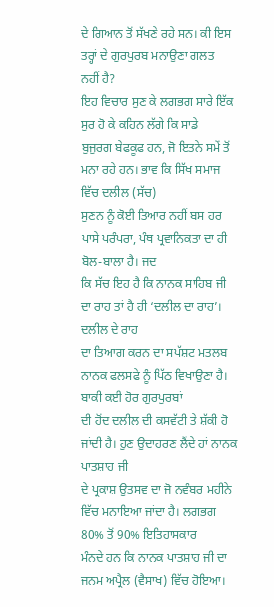ਦੇ ਗਿਆਨ ਤੋਂ ਸੱਖਣੇ ਰਹੇ ਸਨ। ਕੀ ਇਸ ਤਰ੍ਹਾਂ ਦੇ ਗੁਰਪੁਰਬ ਮਨਾਉਣਾ ਗਲਤ
ਨਹੀਂ ਹੈ?
ਇਹ ਵਿਚਾਰ ਸੁਣ ਕੇ ਲਗਭਗ ਸਾਰੇ ਇੱਕ ਸੁਰ ਹੋ ਕੇ ਕਹਿਨ ਲੱਗੇ ਕਿ ਸਾਡੇ
ਬੁਜੁਰਗ ਬੇਫਕੂਫ ਹਨ, ਜੋ ਇਤਨੇ ਸਮੇਂ ਤੋਂ ਮਨਾ ਰਹੇ ਹਨ। ਭਾਵ ਕਿ ਸਿੱਖ ਸਮਾਜ ਵਿੱਚ ਦਲੀਲ (ਸੱਚ)
ਸੁਣਨ ਨੂੰ ਕੋਈ ਤਿਆਰ ਨਹੀਂ ਬਸ ਹਰ ਪਾਸੇ ਪਰੰਪਰਾ, ਪੰਥ ਪ੍ਰਵਾਨਿਕਤਾ ਦਾ ਹੀ ਬੋਲ-ਬਾਲਾ ਹੈ। ਜਦ
ਕਿ ਸੱਚ ਇਹ ਹੈ ਕਿ ਨਾਨਕ ਸਾਹਿਬ ਜੀ ਦਾ ਰਾਹ ਤਾਂ ਹੈ ਹੀ ‘ਦਲੀਲ ਦਾ ਰਾਹ’। ਦਲੀਲ ਦੇ ਰਾਹ
ਦਾ ਤਿਆਗ ਕਰਨ ਦਾ ਸਪੱਸ਼ਟ ਮਤਲਬ ਨਾਨਕ ਫਲਸਫੇ ਨੂੰ ਪਿੱਠ ਵਿਖਾਉਣਾ ਹੈ। ਬਾਕੀ ਕਈ ਹੋਰ ਗੁਰਪੁਰਬਾਂ
ਦੀ ਹੋਂਦ ਦਲੀਲ ਦੀ ਕਸਵੱਟੀ ਤੇ ਸ਼ੱਕੀ ਹੋ ਜਾਂਦੀ ਹੈ। ਹੁਣ ਉਦਾਹਰਣ ਲੈਂਦੇ ਹਾਂ ਨਾਨਕ ਪਾਤਸ਼ਾਹ ਜੀ
ਦੇ ਪ੍ਰਕਾਸ਼ ਉਤਸਵ ਦਾ ਜੋ ਨਵੰਬਰ ਮਹੀਨੇ ਵਿੱਚ ਮਨਾਇਆ ਜਾਂਦਾ ਹੈ। ਲਗਭਗ 80% ਤੋਂ 90% ਇਤਿਹਾਸਕਾਰ
ਮੰਨਦੇ ਹਨ ਕਿ ਨਾਨਕ ਪਾਤਸ਼ਾਹ ਜੀ ਦਾ ਜਨਮ ਅਪ੍ਰੈਲ (ਵੈਸਾਖ) ਵਿੱਚ ਹੋਇਆ।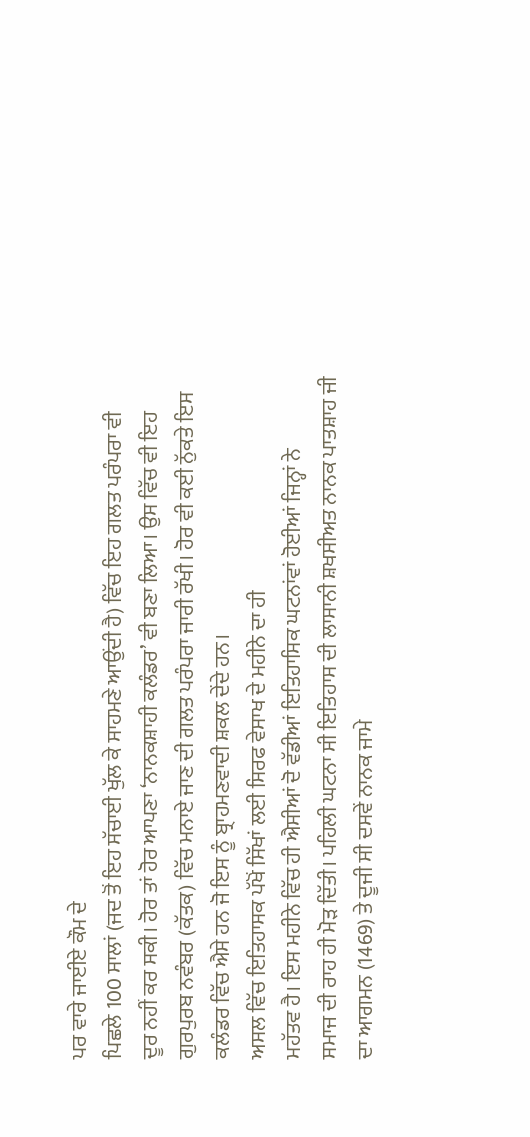ਪਰ ਵਾਰੇ ਜਾਈਏ ਕੌਮ ਦੇ
ਪਿਛਲੇ 100 ਸਾਲਾਂ (ਜਦ ਤੋਂ ਇਹ ਸੱਚਾਈ ਖੁੱਲ ਕੇ ਸਾਹਮਣੇ ਆਉਂਦੀ ਹੈ) ਵਿੱਚ ਇਹ ਗਲਤ ਪਰੰਪਰਾ ਵੀ
ਦੂਰ ਨਹੀਂ ਕਰ ਸਕੀ। ਹੋਰ ਤਾਂ ਹੋਰ ਆਪਣਾ ‘ਨਾਨਕਸ਼ਾਹੀ ਕਲੰਡਰ’ ਵੀ ਬਣਾ ਲਿਆ। ਉਸ ਵਿੱਚ ਵੀ ਇਹ
ਗੁਰਪੁਰਬ ਨਵੰਬਰ (ਕੱਤਕ) ਵਿੱਚ ਮਨਾਏ ਜਾਣ ਦੀ ਗਲਤ ਪਰੰਪਰਾ ਜਾਰੀ ਰੱਖੀ। ਹੋਰ ਵੀ ਕਈ ਨੁੱਕਤੇ ਇਸ
ਕਲੰਡਰ ਵਿੱਚ ਐਸੇ ਹਨ ਜੋ ਇਸ ਨੂੰ ਬ੍ਰਾਹਮਣਵਾਦੀ ਸ਼ਕਲ ਦੇਂਦੇ ਹਨ।
ਅਸਲ ਵਿੱਚ ਇਤਿਹਾਸਕ ਪੱਖੋਂ ਸਿੱਖਾਂ ਲਈ ਸਿਰਫ ਵੇਸਾਖ ਦੇ ਮਹੀਨੇ ਦਾ ਹੀ
ਮਹੱਤਵ ਹੈ। ਇਸ ਮਹੀਨੇ ਵਿੱਚ ਹੀ ਐਸੀਆਂ ਦੋ ਵੱਡੀਆਂ ਇਤਿਹਾਸਿਕ ਘਟਨਾਂਵਾਂ ਹੋਈਆਂ ਜਿਨ੍ਹਾਂ ਨੇ
ਸਮਾਜ ਦੀ ਰਾਹ ਹੀ ਮੋੜ ਦਿੱਤੀ। ਪਹਿਲੀ ਘਟਨਾ ਸੀ ਇਤਿਹਾਸ ਦੀ ਲਾਸਾਨੀ ਸ਼ਖਸੀਅਤ ਨਾਨਕ ਪਾਤਸ਼ਾਹ ਜੀ
ਦਾ ਆਗਮਨ (1469) ਤੇ ਦੂਜੀ ਸੀ ਦਸਵੇਂ ਨਾਨਕ ਜਾਮੇ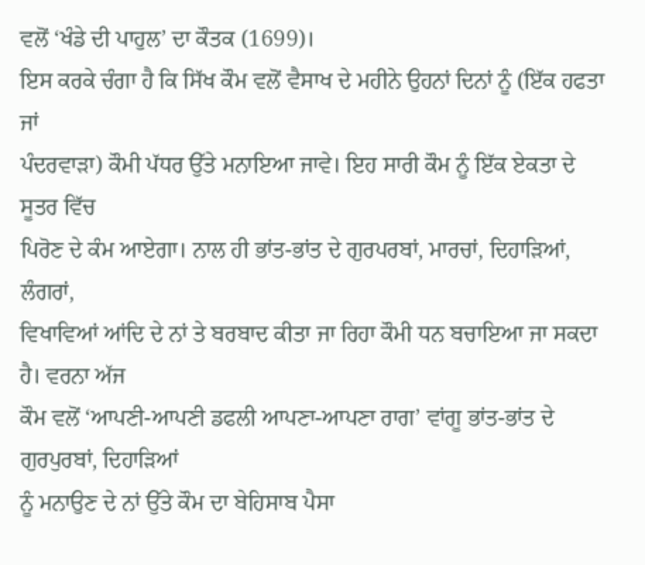ਵਲੋਂ ‘ਖੰਡੇ ਦੀ ਪਾਹੁਲ’ ਦਾ ਕੌਤਕ (1699)।
ਇਸ ਕਰਕੇ ਚੰਗਾ ਹੈ ਕਿ ਸਿੱਖ ਕੌਮ ਵਲੋਂ ਵੈਸਾਖ ਦੇ ਮਹੀਨੇ ਉਹਨਾਂ ਦਿਨਾਂ ਨੂੰ (ਇੱਕ ਹਫਤਾ ਜਾਂ
ਪੰਦਰਵਾੜਾ) ਕੌਮੀ ਪੱਧਰ ਉੱਤੇ ਮਨਾਇਆ ਜਾਵੇ। ਇਹ ਸਾਰੀ ਕੌਮ ਨੂੰ ਇੱਕ ਏਕਤਾ ਦੇ ਸੂਤਰ ਵਿੱਚ
ਪਿਰੋਣ ਦੇ ਕੰਮ ਆਏਗਾ। ਨਾਲ ਹੀ ਭਾਂਤ-ਭਾਂਤ ਦੇ ਗੁਰਪਰਬਾਂ, ਮਾਰਚਾਂ, ਦਿਹਾੜਿਆਂ, ਲੰਗਰਾਂ,
ਵਿਖਾਵਿਆਂ ਆਂਦਿ ਦੇ ਨਾਂ ਤੇ ਬਰਬਾਦ ਕੀਤਾ ਜਾ ਰਿਹਾ ਕੌਮੀ ਧਨ ਬਚਾਇਆ ਜਾ ਸਕਦਾ ਹੈ। ਵਰਨਾ ਅੱਜ
ਕੌਮ ਵਲੋਂ ‘ਆਪਣੀ-ਆਪਣੀ ਡਫਲੀ ਆਪਣਾ-ਆਪਣਾ ਰਾਗ’ ਵਾਂਗੂ ਭਾਂਤ-ਭਾਂਤ ਦੇ ਗੁਰਪੁਰਬਾਂ, ਦਿਹਾੜਿਆਂ
ਨੂੰ ਮਨਾਉਣ ਦੇ ਨਾਂ ਉੱਤੇ ਕੌਮ ਦਾ ਬੇਹਿਸਾਬ ਪੈਸਾ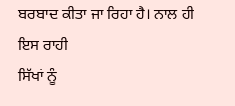ਬਰਬਾਦ ਕੀਤਾ ਜਾ ਰਿਹਾ ਹੈ। ਨਾਲ ਹੀ ਇਸ ਰਾਹੀ
ਸਿੱਖਾਂ ਨੂੰ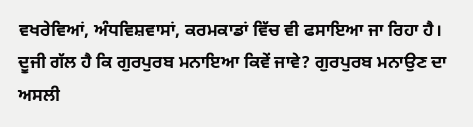ਵਖਰੇਵਿਆਂ, ਅੰਧਵਿਸ਼ਵਾਸਾਂ, ਕਰਮਕਾਡਾਂ ਵਿੱਚ ਵੀ ਫਸਾਇਆ ਜਾ ਰਿਹਾ ਹੈ।
ਦੂਜੀ ਗੱਲ ਹੈ ਕਿ ਗੁਰਪੁਰਬ ਮਨਾਇਆ ਕਿਵੇਂ ਜਾਵੇ? ਗੁਰਪੁਰਬ ਮਨਾਉਣ ਦਾ
ਅਸਲੀ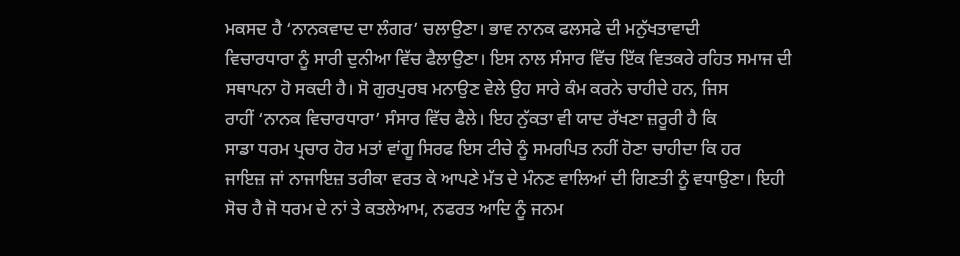ਮਕਸਦ ਹੈ ‘ਨਾਨਕਵਾਦ ਦਾ ਲੰਗਰ’ ਚਲਾਉਣਾ। ਭਾਵ ਨਾਨਕ ਫਲਸਫੇ ਦੀ ਮਨੁੱਖਤਾਵਾਦੀ
ਵਿਚਾਰਧਾਰਾ ਨੂੰ ਸਾਰੀ ਦੁਨੀਆ ਵਿੱਚ ਫੈਲਾਉਣਾ। ਇਸ ਨਾਲ ਸੰਸਾਰ ਵਿੱਚ ਇੱਕ ਵਿਤਕਰੇ ਰਹਿਤ ਸਮਾਜ ਦੀ
ਸਥਾਪਨਾ ਹੋ ਸਕਦੀ ਹੈ। ਸੋ ਗੁਰਪੁਰਬ ਮਨਾਉਣ ਵੇਲੇ ਉਹ ਸਾਰੇ ਕੰਮ ਕਰਨੇ ਚਾਹੀਦੇ ਹਨ, ਜਿਸ
ਰਾਹੀਂ ‘ਨਾਨਕ ਵਿਚਾਰਧਾਰਾ’ ਸੰਸਾਰ ਵਿੱਚ ਫੈਲੇ। ਇਹ ਨੁੱਕਤਾ ਵੀ ਯਾਦ ਰੱਖਣਾ ਜ਼ਰੂਰੀ ਹੈ ਕਿ
ਸਾਡਾ ਧਰਮ ਪ੍ਰਚਾਰ ਹੋਰ ਮਤਾਂ ਵਾਂਗੂ ਸਿਰਫ ਇਸ ਟੀਚੇ ਨੂੰ ਸਮਰਪਿਤ ਨਹੀਂ ਹੋਣਾ ਚਾਹੀਦਾ ਕਿ ਹਰ
ਜਾਇਜ਼ ਜਾਂ ਨਾਜਾਇਜ਼ ਤਰੀਕਾ ਵਰਤ ਕੇ ਆਪਣੇ ਮੱਤ ਦੇ ਮੰਨਣ ਵਾਲਿਆਂ ਦੀ ਗਿਣਤੀ ਨੂੰ ਵਧਾਉਣਾ। ਇਹੀ
ਸੋਚ ਹੈ ਜੋ ਧਰਮ ਦੇ ਨਾਂ ਤੇ ਕਤਲੇਆਮ, ਨਫਰਤ ਆਦਿ ਨੂੰ ਜਨਮ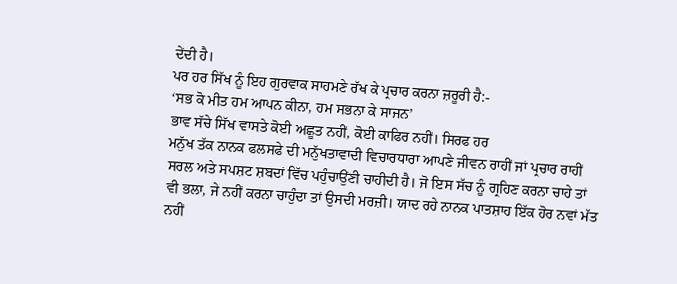ਦੇਂਦੀ ਹੈ।
ਪਰ ਹਰ ਸਿੱਖ ਨੂੰ ਇਹ ਗੁਰਵਾਕ ਸਾਹਮਣੇ ਰੱਖ ਕੇ ਪ੍ਰਚਾਰ ਕਰਨਾ ਜ਼ਰੂਰੀ ਹੈ:-
‘ਸਭ ਕੋ ਮੀਤ ਹਮ ਆਪਨ ਕੀਨਾ, ਹਮ ਸਭਨਾ ਕੇ ਸਾਜਨ’
ਭਾਵ ਸੱਚੇ ਸਿੱਖ ਵਾਸਤੇ ਕੋਈ ਅਛੂਤ ਨਹੀਂ, ਕੋਈ ਕਾਫਿਰ ਨਹੀਂ। ਸਿਰਫ ਹਰ
ਮਨੁੱਖ ਤੱਕ ਨਾਨਕ ਫਲਸਫੇ ਦੀ ਮਨੁੱਖਤਾਵਾਦੀ ਵਿਚਾਰਧਾਰਾ ਆਪਣੇ ਜੀਵਨ ਰਾਹੀਂ ਜਾਂ ਪ੍ਰਚਾਰ ਰਾਹੀਂ
ਸਰਲ ਅਤੇ ਸਪਸ਼ਟ ਸ਼ਬਦਾਂ ਵਿੱਚ ਪਹੁੰਚਾਉਂਣੀ ਚਾਹੀਦੀ ਹੈ। ਜੋ ਇਸ ਸੱਚ ਨੂੰ ਗ੍ਰਹਿਣ ਕਰਨਾ ਚਾਹੇ ਤਾਂ
ਵੀ ਭਲਾ, ਜੇ ਨਹੀਂ ਕਰਨਾ ਚਾਹੁੰਦਾ ਤਾਂ ਉਸਦੀ ਮਰਜ਼ੀ। ਯਾਦ ਰਹੇ ਨਾਨਕ ਪਾਤਸ਼ਾਹ ਇੱਕ ਹੋਰ ਨਵਾਂ ਮੱਤ
ਨਹੀਂ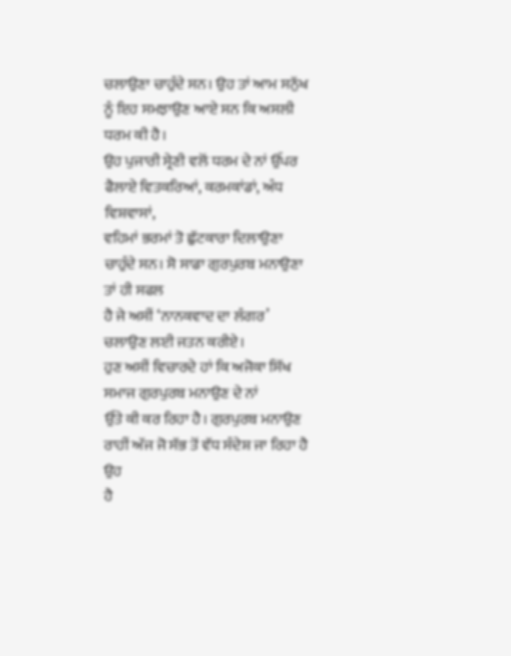ਚਲਾਉਣਾ ਚਾਹੁੰਦੇ ਸਨ। ਉਹ ਤਾਂ ਆਮ ਸਨੁੱਖ ਨੂੰ ਇਹ ਸਮਝਾਉਣ ਆਏ ਸਨ ਕਿ ਅਸਲੀ ਧਰਮ ਕੀ ਹੈ।
ਉਹ ਪੁਜਾਰੀ ਸ੍ਰੇਣੀ ਵਲੋਂ ਧਰਮ ਦੇ ਨਾਂ ਉੱਪਰ ਫੈਲਾਏ ਵਿਤਕਰਿਆਂ, ਕਰਮਕਾਂਡਾਂ, ਅੰਧ ਵਿਸ਼ਵਾਸਾਂ,
ਵਹਿਮਾਂ ਭਰਮਾਂ ਤੋ ਛੁੱਟਕਾਰਾ ਦਿਲਾਉਣਾ ਚਾਹੁੰਦੇ ਸਨ। ਸੋ ਸਾਡਾ ਗੁਰਪੁਰਬ ਮਨਾਉਣਾ ਤਾਂ ਹੀ ਸਫਲ
ਹੈ ਜੇ ਅਸੀਂ ‘ਨਾਨਕਵਾਦ ਦਾ ਲੰਗਰ’ ਚਲਾਉਣ ਲਈ ਜਤਨ ਕਰੀਏ।
ਹੁਣ ਅਸੀਂ ਵਿਚਾਰਦੇ ਹਾਂ ਕਿ ਅਜੋਕਾ ਸਿੱਖ ਸਮਾਜ ਗੁਰਪੁਰਬ ਮਨਾਉਣ ਦੇ ਨਾਂ
ਉੱਤੇ ਕੀ ਕਰ ਰਿਹਾ ਹੈ। ਗੁਰਪੁਰਬ ਮਨਾਉਣ ਰਾਹੀਂ ਅੱਜ ਜੋ ਸੱਭ ਤੋਂ ਵੱਧ ਸੰਦੇਸ਼ ਜਾ ਰਿਹਾ ਹੈ ਉਹ
ਹੈ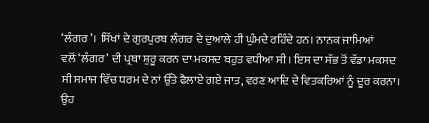‘ਲੰਗਰ’। ਸਿੱਖਾਂ ਦੇ ਗੁਰਪੁਰਬ ਲੰਗਰ ਦੇ ਦੁਆਲੇ ਹੀ ਘੁੰਮਦੇ ਰਹਿੰਦੇ ਹਨ। ਨਾਨਕ ਜਾਮਿਆਂ
ਵਲੋਂ ‘ਲੰਗਰ’ ਦੀ ਪ੍ਰਥਾ ਸ਼ੁਰੂ ਕਰਨ ਦਾ ਮਕਸਦ ਬਹੁਤ ਵਧੀਆ ਸੀ। ਇਸ ਦਾ ਸੱਭ ਤੋਂ ਵੱਡਾ ਮਕਸਦ
ਸੀ ਸਮਾਜ ਵਿੱਚ ਧਰਮ ਦੇ ਨਾਂ ਉੱਤੇ ਫੈਲਾਏ ਗਏ ਜਾਤ, ਵਰਣ ਆਦਿ ਦੇ ਵਿਤਕਰਿਆਂ ਨੂੰ ਦੂਰ ਕਰਨਾ। ਉਹ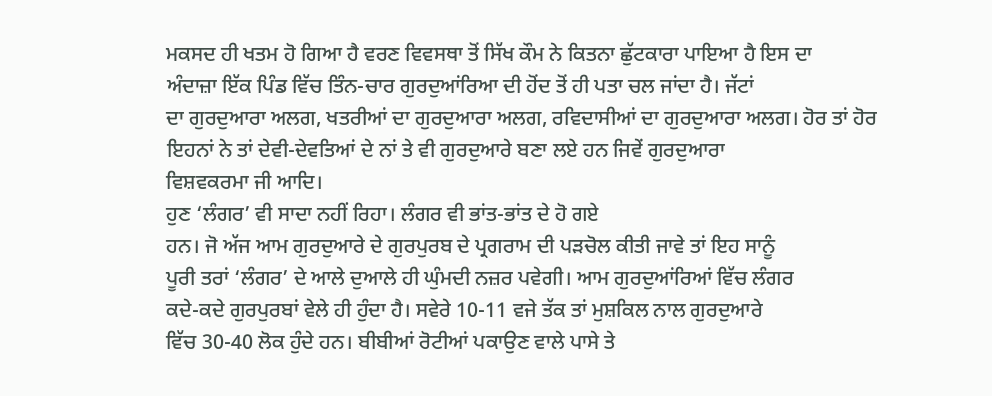ਮਕਸਦ ਹੀ ਖਤਮ ਹੋ ਗਿਆ ਹੈ ਵਰਣ ਵਿਵਸਥਾ ਤੋਂ ਸਿੱਖ ਕੌਮ ਨੇ ਕਿਤਨਾ ਛੁੱਟਕਾਰਾ ਪਾਇਆ ਹੈ ਇਸ ਦਾ
ਅੰਦਾਜ਼ਾ ਇੱਕ ਪਿੰਡ ਵਿੱਚ ਤਿੰਨ-ਚਾਰ ਗੁਰਦੁਆਂਰਿਆ ਦੀ ਹੋਂਦ ਤੋਂ ਹੀ ਪਤਾ ਚਲ ਜਾਂਦਾ ਹੈ। ਜੱਟਾਂ
ਦਾ ਗੁਰਦੁਆਰਾ ਅਲਗ, ਖਤਰੀਆਂ ਦਾ ਗੁਰਦੁਆਰਾ ਅਲਗ, ਰਵਿਦਾਸੀਆਂ ਦਾ ਗੁਰਦੁਆਰਾ ਅਲਗ। ਹੋਰ ਤਾਂ ਹੋਰ
ਇਹਨਾਂ ਨੇ ਤਾਂ ਦੇਵੀ-ਦੇਵਤਿਆਂ ਦੇ ਨਾਂ ਤੇ ਵੀ ਗੁਰਦੁਆਰੇ ਬਣਾ ਲਏ ਹਨ ਜਿਵੇਂ ਗੁਰਦੁਆਰਾ
ਵਿਸ਼ਵਕਰਮਾ ਜੀ ਆਦਿ।
ਹੁਣ ‘ਲੰਗਰ’ ਵੀ ਸਾਦਾ ਨਹੀਂ ਰਿਹਾ। ਲੰਗਰ ਵੀ ਭਾਂਤ-ਭਾਂਤ ਦੇ ਹੋ ਗਏ
ਹਨ। ਜੋ ਅੱਜ ਆਮ ਗੁਰਦੁਆਰੇ ਦੇ ਗੁਰਪੁਰਬ ਦੇ ਪ੍ਰਗਰਾਮ ਦੀ ਪੜਚੋਲ ਕੀਤੀ ਜਾਵੇ ਤਾਂ ਇਹ ਸਾਨੂੰ
ਪੂਰੀ ਤਰਾਂ ‘ਲੰਗਰ’ ਦੇ ਆਲੇ ਦੁਆਲੇ ਹੀ ਘੁੰਮਦੀ ਨਜ਼ਰ ਪਵੇਗੀ। ਆਮ ਗੁਰਦੁਆਂਰਿਆਂ ਵਿੱਚ ਲੰਗਰ
ਕਦੇ-ਕਦੇ ਗੁਰਪੁਰਬਾਂ ਵੇਲੇ ਹੀ ਹੁੰਦਾ ਹੈ। ਸਵੇਰੇ 10-11 ਵਜੇ ਤੱਕ ਤਾਂ ਮੁਸ਼ਕਿਲ ਨਾਲ ਗੁਰਦੁਆਰੇ
ਵਿੱਚ 30-40 ਲੋਕ ਹੁੰਦੇ ਹਨ। ਬੀਬੀਆਂ ਰੋਟੀਆਂ ਪਕਾਉਣ ਵਾਲੇ ਪਾਸੇ ਤੇ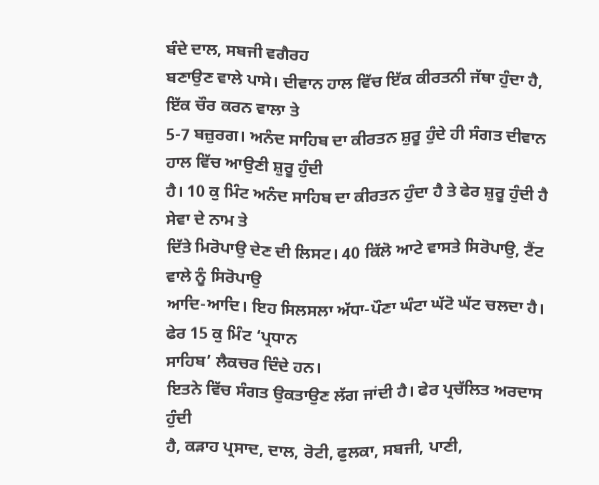ਬੰਦੇ ਦਾਲ, ਸਬਜੀ ਵਗੈਰਹ
ਬਣਾਉਣ ਵਾਲੇ ਪਾਸੇ। ਦੀਵਾਨ ਹਾਲ ਵਿੱਚ ਇੱਕ ਕੀਰਤਨੀ ਜੱਥਾ ਹੁੰਦਾ ਹੈ, ਇੱਕ ਚੌਰ ਕਰਨ ਵਾਲਾ ਤੇ
5-7 ਬਜ਼ੁਰਗ। ਅਨੰਦ ਸਾਹਿਬ ਦਾ ਕੀਰਤਨ ਸ਼ੁਰੂ ਹੁੰਦੇ ਹੀ ਸੰਗਤ ਦੀਵਾਨ ਹਾਲ ਵਿੱਚ ਆਉਣੀ ਸ਼ੁਰੂ ਹੁੰਦੀ
ਹੈ। 10 ਕੁ ਮਿੰਟ ਅਨੰਦ ਸਾਹਿਬ ਦਾ ਕੀਰਤਨ ਹੁੰਦਾ ਹੈ ਤੇ ਫੇਰ ਸ਼ੁਰੂ ਹੁੰਦੀ ਹੈ ਸੇਵਾ ਦੇ ਨਾਮ ਤੇ
ਦਿੱਤੇ ਮਿਰੋਪਾਉ ਦੇਣ ਦੀ ਲਿਸਟ। 40 ਕਿੱਲੋ ਆਟੇ ਵਾਸਤੇ ਸਿਰੋਪਾਉ, ਟੈਂਟ ਵਾਲੇ ਨੂੰ ਸਿਰੋਪਾਉ
ਆਦਿ-ਆਦਿ। ਇਹ ਸਿਲਸਲਾ ਅੱਧਾ-ਪੌਣਾ ਘੰਟਾ ਘੱਟੋ ਘੱਟ ਚਲਦਾ ਹੈ। ਫੇਰ 15 ਕੁ ਮਿੰਟ ‘ਪ੍ਰਧਾਨ
ਸਾਹਿਬ’ ਲੈਕਚਰ ਦਿੰਦੇ ਹਨ।
ਇਤਨੇ ਵਿੱਚ ਸੰਗਤ ਉਕਤਾਉਣ ਲੱਗ ਜਾਂਦੀ ਹੈ। ਫੇਰ ਪ੍ਰਚੱਲਿਤ ਅਰਦਾਸ ਹੁੰਦੀ
ਹੈ, ਕੜਾਹ ਪ੍ਰਸਾਦ, ਦਾਲ, ਰੋਟੀ, ਫੁਲਕਾ, ਸਬਜੀ, ਪਾਣੀ,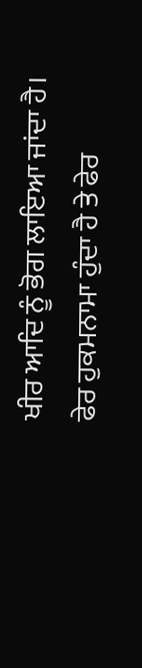ਖੀਰ ਆਦਿ ਨੂੰ ਭੋਗ ਲਾਇਆ ਜਾਂਦਾ ਹੈ।
ਫੇਰ ਹੁਕਮਨਾਮਾ ਹੁੰਦਾ ਹੈ ਤੇ ਫੇਰ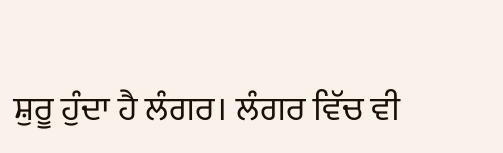ਸ਼ੁਰੂ ਹੁੰਦਾ ਹੈ ਲੰਗਰ। ਲੰਗਰ ਵਿੱਚ ਵੀ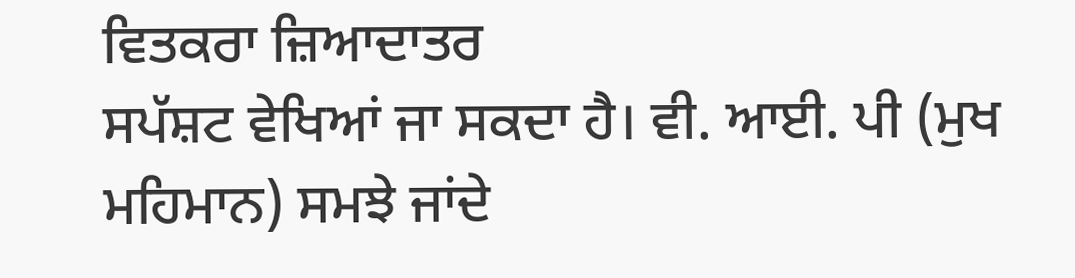ਵਿਤਕਰਾ ਜ਼ਿਆਦਾਤਰ
ਸਪੱਸ਼ਟ ਵੇਖਿਆਂ ਜਾ ਸਕਦਾ ਹੈ। ਵੀ. ਆਈ. ਪੀ (ਮੁਖ ਮਹਿਮਾਨ) ਸਮਝੇ ਜਾਂਦੇ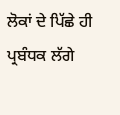ਲੋਕਾਂ ਦੇ ਪਿੱਛੇ ਹੀ
ਪ੍ਰਬੰਧਕ ਲੱਗੇ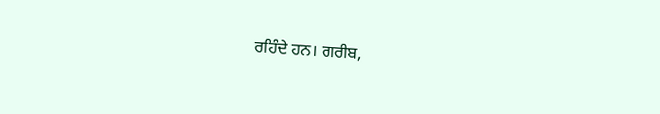ਰਹਿੰਦੇ ਹਨ। ਗਰੀਬ,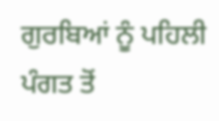ਗੁਰਬਿਆਂ ਨੂੰ ਪਹਿਲੀ ਪੰਗਤ ਤੋਂ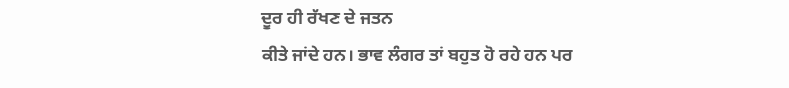ਦੂਰ ਹੀ ਰੱਖਣ ਦੇ ਜਤਨ
ਕੀਤੇ ਜਾਂਦੇ ਹਨ। ਭਾਵ ਲੰਗਰ ਤਾਂ ਬਹੁਤ ਹੋ ਰਹੇ ਹਨ ਪਰ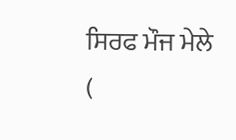ਸਿਰਫ ਮੌਜ ਮੇਲੇ (